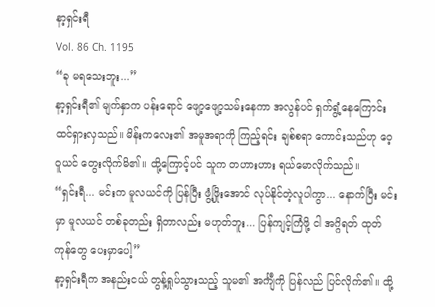နာ့ရှင်းရီ
Vol. 86 Ch. 1195
“ခု မရသေးဘူး...”
နာ့ရှင်းရီ၏ မျက်နှာက ပန်းရောင် ဖျော့ဖျော့သမ်းနေကာ အလွန်ပင် ရှက်ရွံ့နေကြောင်း ထင်ရှားလှသည်။ မိန်းကလေး၏ အမူအရာကို ကြည့်ရင်း ချစ်စရာ ကောင်းသည်ဟု ဝေ့ဝူယင် တွေးလိုက်မိ၏။ ထို့ကြောင့်ပင် သူက တဟားဟား ရယ်မောလိုက်သည်။
“ရှင်းရီ... မင်းက မူလယင်ကို ပြန်ပြီး ဖွံ့ဖြိုးအောင် လုပ်နိုင်တဲ့လူပါကွာ... နောက်ပြီး မင်းမှာ မူလယင် တစ်ခုတည်း ရှိတာလည်း မဟုတ်ဘူး... ပြန်ကျင့်ကြံဖို့ ငါ အဂ္ဂိရတ် ထုတ်ကုန်တွေ ပေးမှာပေါ့”
နာ့ရှင်းရီက အနည်းငယ် တွန့်ရှုပ်သွားသည့် သူမ၏ အင်္ကျီကို ပြန်လည် ပြင်လိုက်၏။ ထို့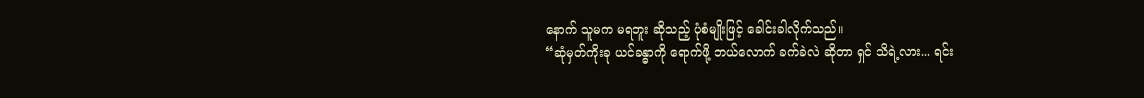နောက် သူမက မရဘူး ဆိုသည့် ပုံစံမျိုးဖြင့် ခေါင်းခါလိုက်သည်။
“ဆုံမှတ်ကိုးခု ယင်ခန္ဓာကို ရောက်ဖို့ ဘယ်လောက် ခက်ခဲလဲ ဆိုတာ ရှင် သိရဲ့လား... ရင်း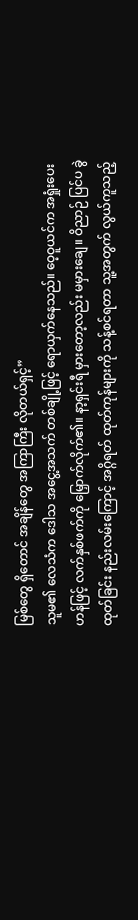မြစ်တွေ ရှိတောင် အချိန်တွေ အကြာကြီး လိုတယ်ရှင့်”
သူမ၏ လေသံက ဒေါသ အငွေ့အသက် တစ်ချို့ဖြင့် ရောယှက်နေသည်။ ဝေ့ဝူယင်က အရှုံးပေးဟန်ဖြင့် လက်နှစ်ဖက်ကို မြှောက်လိုက်၏။ နာ့ရှင်းရီ မှားတော့လည်း မမှားချေ။ ဝိညာဉ် ပြင်ပ ခွဲထုတ်ခြင်း နည်းလမ်းကြောင့် အဂ္ဂိရတ် ထုတ်ကုန်များကို သန့်စင်ရတာ သူ့အတွက် လွယ်ကူသည့်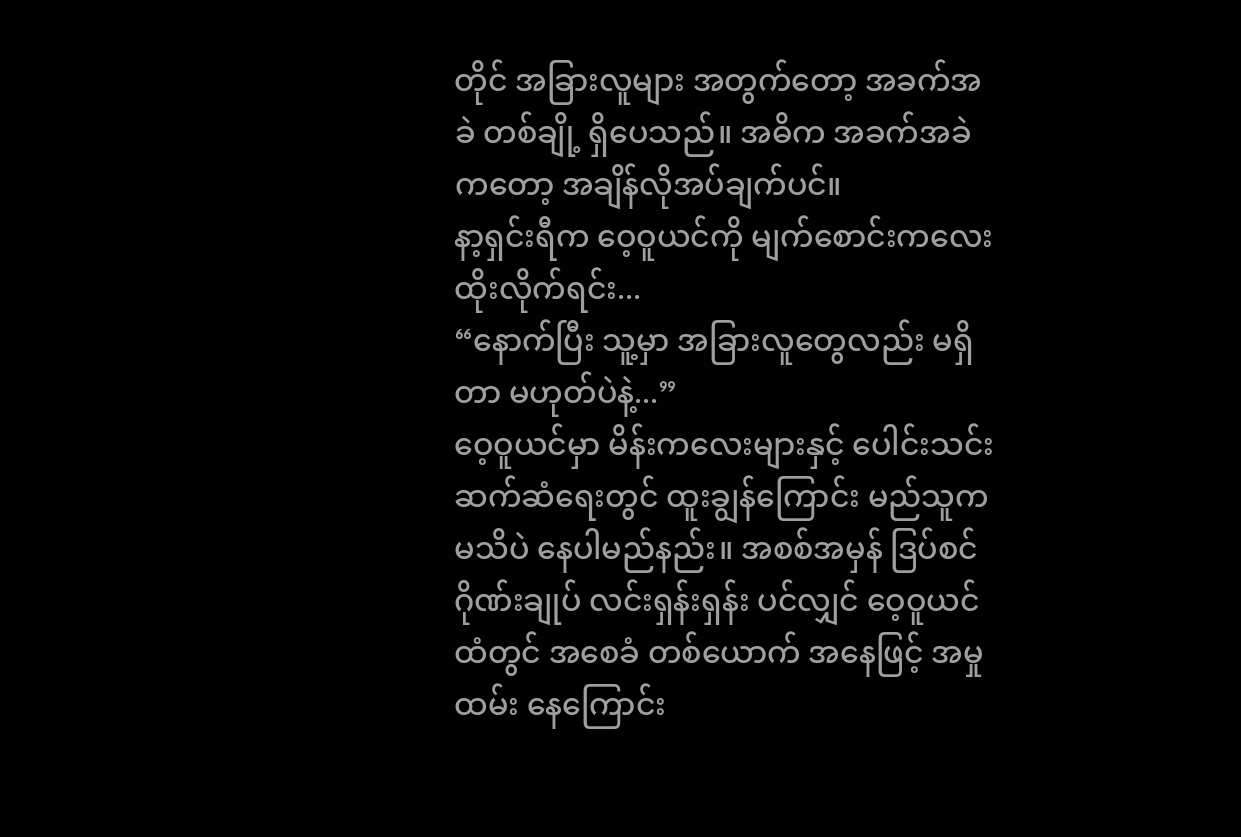တိုင် အခြားလူများ အတွက်တော့ အခက်အခဲ တစ်ချို့ ရှိပေသည်။ အဓိက အခက်အခဲကတော့ အချိန်လိုအပ်ချက်ပင်။
နာ့ရှင်းရီက ဝေ့ဝူယင်ကို မျက်စောင်းကလေး ထိုးလိုက်ရင်း...
“နောက်ပြီး သူ့မှာ အခြားလူတွေလည်း မရှိတာ မဟုတ်ပဲနဲ့...”
ဝေ့ဝူယင်မှာ မိန်းကလေးများနှင့် ပေါင်းသင်း ဆက်ဆံရေးတွင် ထူးချွန်ကြောင်း မည်သူက မသိပဲ နေပါမည်နည်း။ အစစ်အမှန် ဒြပ်စင် ဂိုဏ်းချုပ် လင်းရှန်းရှန်း ပင်လျှင် ဝေ့ဝူယင်ထံတွင် အစေခံ တစ်ယောက် အနေဖြင့် အမှုထမ်း နေကြောင်း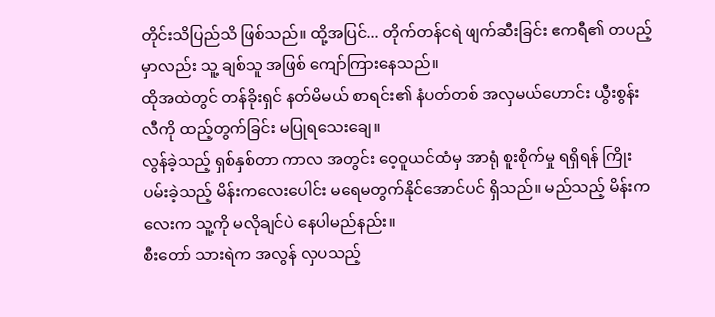တိုင်းသိပြည်သိ ဖြစ်သည်။ ထို့အပြင်... တိုက်တန်ငရဲ ဖျက်ဆီးခြင်း ဧကရီ၏ တပည့်မှာလည်း သူ့ ချစ်သူ အဖြစ် ကျော်ကြားနေသည်။
ထိုအထဲတွင် တန်ခိုးရှင် နတ်မိမယ် စာရင်း၏ နံပတ်တစ် အလှမယ်ဟောင်း ယွီးစွန်းလီကို ထည့်တွက်ခြင်း မပြုရသေးချေ။
လွန်ခဲ့သည့် ရှစ်နှစ်တာ ကာလ အတွင်း ဝေ့ဝူယင်ထံမှ အာရုံ စူးစိုက်မှု ရရှိရန် ကြိုးပမ်းခဲ့သည့် မိန်းကလေးပေါင်း မရေမတွက်နိုင်အောင်ပင် ရှိသည်။ မည်သည့် မိန်းကလေးက သူ့ကို မလိုချင်ပဲ နေပါမည်နည်း။
စီးတော် သားရဲက အလွန် လှပသည့်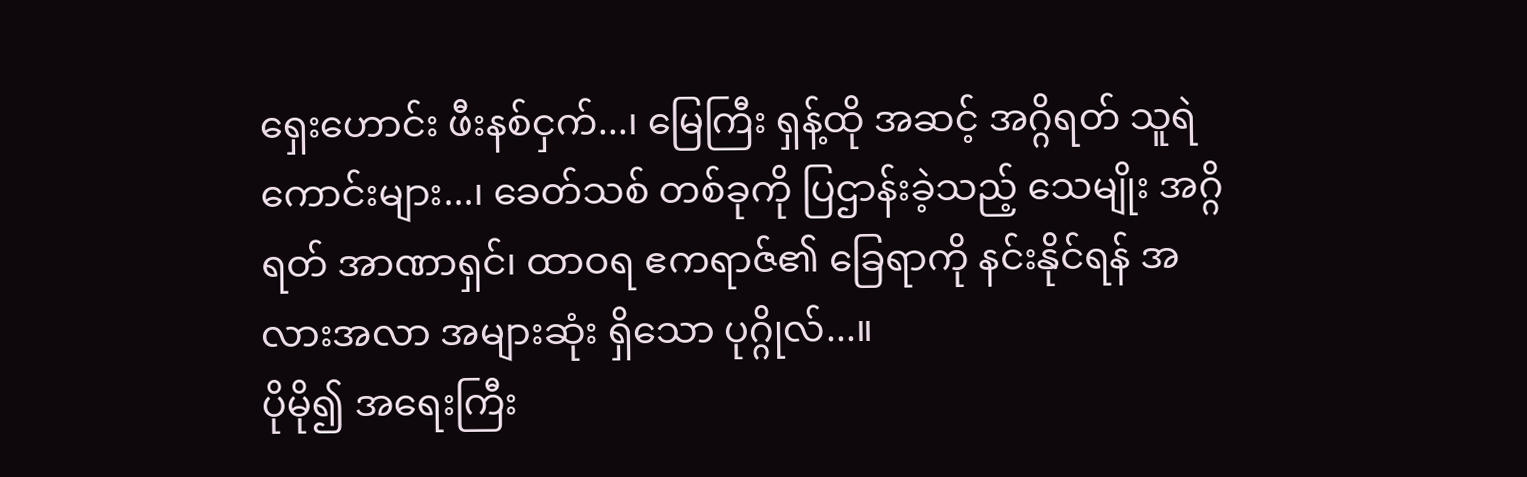ရှေးဟောင်း ဖီးနစ်ငှက်...၊ မြေကြီး ရှန့်ထို အဆင့် အဂ္ဂိရတ် သူရဲကောင်းများ...၊ ခေတ်သစ် တစ်ခုကို ပြဌာန်းခဲ့သည့် သေမျိုး အဂ္ဂိရတ် အာဏာရှင်၊ ထာဝရ ဧကရာဇ်၏ ခြေရာကို နင်းနိုင်ရန် အလားအလာ အများဆုံး ရှိသော ပုဂ္ဂိုလ်...။
ပိုမို၍ အရေးကြီး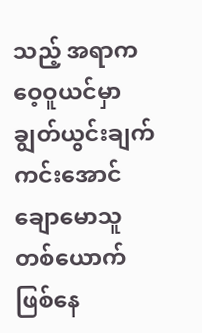သည့် အရာက ဝေ့ဝူယင်မှာ ချွတ်ယွင်းချက် ကင်းအောင် ချောမောသူ တစ်ယောက် ဖြစ်နေ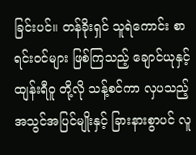ခြင်းပင်။ တန်ခိုးရှင် သူရဲကောင်း စာရင်းဝင်များ ဖြစ်ကြသည့် ချောင်ယုနှင့် ထျန်းရီဝူ တို့လို သန့်စင်ကာ လှပသည့် အသွင်အပြင်မျိုးနှင့် ခြားနားစွာပင် လူ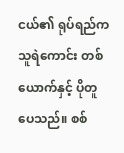ငယ်၏ ရုပ်ရည်က သူရဲကောင်း တစ်ယောက်နှင့် ပိုတူပေသည်။ စစ်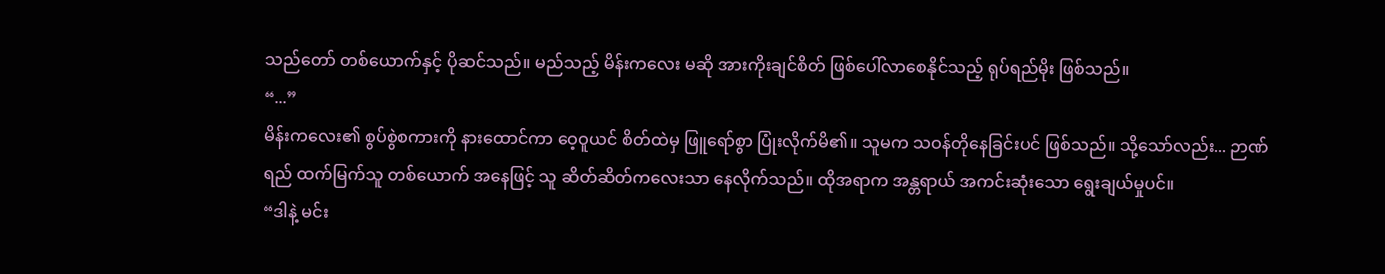သည်တော် တစ်ယောက်နှင့် ပိုဆင်သည်။ မည်သည့် မိန်းကလေး မဆို အားကိုးချင်စိတ် ဖြစ်ပေါ်လာစေနိုင်သည့် ရုပ်ရည်မိုး ဖြစ်သည်။
“...”
မိန်းကလေး၏ စွပ်စွဲစကားကို နားထောင်ကာ ဝေ့ဝူယင် စိတ်ထဲမှ ဖြူရော်စွာ ပြုံးလိုက်မိ၏။ သူမက သဝန်တိုနေခြင်းပင် ဖြစ်သည်။ သို့သော်လည်း... ဉာဏ်ရည် ထက်မြက်သူ တစ်ယောက် အနေဖြင့် သူ ဆိတ်ဆိတ်ကလေးသာ နေလိုက်သည်။ ထိုအရာက အန္တရာယ် အကင်းဆုံးသော ရွေးချယ်မှုပင်။
“ဒါနဲ့ မင်း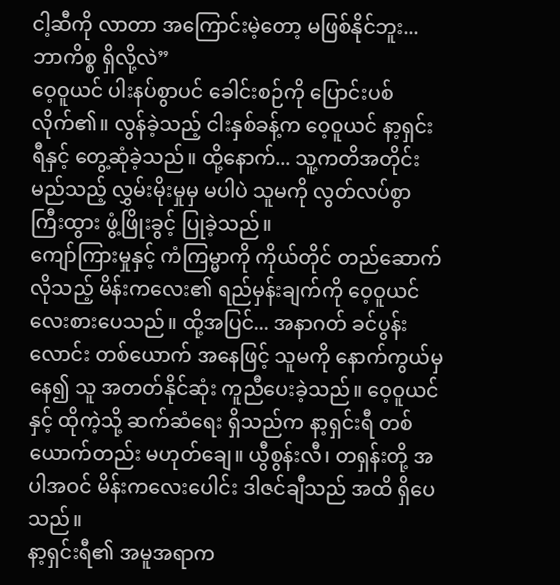ငါ့ဆီကို လာတာ အကြောင်းမဲ့တော့ မဖြစ်နိုင်ဘူး... ဘာကိစ္စ ရှိလို့လဲ”
ဝေ့ဝူယင် ပါးနပ်စွာပင် ခေါင်းစဉ်ကို ပြောင်းပစ်လိုက်၏။ လွန်ခဲ့သည့် ငါးနှစ်ခန့်က ဝေ့ဝူယင် နာ့ရှင်းရီနှင့် တွေ့ဆုံခဲ့သည်။ ထို့နောက်... သူ့ကတိအတိုင်း မည်သည့် လွှမ်းမိုးမှုမှ မပါပဲ သူမကို လွတ်လပ်စွာ ကြီးထွား ဖွံ့ဖြိုးခွင့် ပြုခဲ့သည်။
ကျော်ကြားမှုနှင့် ကံကြမ္မာကို ကိုယ်တိုင် တည်ဆောက်လိုသည့် မိန်းကလေး၏ ရည်မှန်းချက်ကို ဝေ့ဝူယင် လေးစားပေသည်။ ထို့အပြင်... အနာဂတ် ခင်ပွန်းလောင်း တစ်ယောက် အနေဖြင့် သူမကို နောက်ကွယ်မှ နေ၍ သူ အတတ်နိုင်ဆုံး ကူညီပေးခဲ့သည်။ ဝေ့ဝူယင်နှင့် ထိုကဲ့သို့ ဆက်ဆံရေး ရှိသည်က နာ့ရှင်းရီ တစ်ယောက်တည်း မဟုတ်ချေ။ ယွီစွန်းလီ၊ တရှန်းတို့ အပါအဝင် မိန်းကလေးပေါင်း ဒါဇင်ချီသည် အထိ ရှိပေသည်။
နာ့ရှင်းရီ၏ အမူအရာက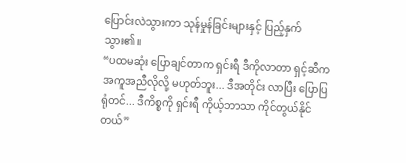ပြောင်းလဲသွားကာ သုန်မှုန်ခြင်းများနှင့် ပြည့်နှက် သွား၏။
“ပထမဆုံး ပြောချင်တာက ရှင်းရီ ဒီကိုလာတာ ရှင့်ဆီက အကူအညီလိုလို့ မဟုတ်ဘူး... ဒီအတိုင်း လာပြီး ပြောပြရုံတင်... ဒီကိစ္စကို ရှင်းရီ ကိုယ့်ဘာသာ ကိုင်တွယ်နိုင်တယ်”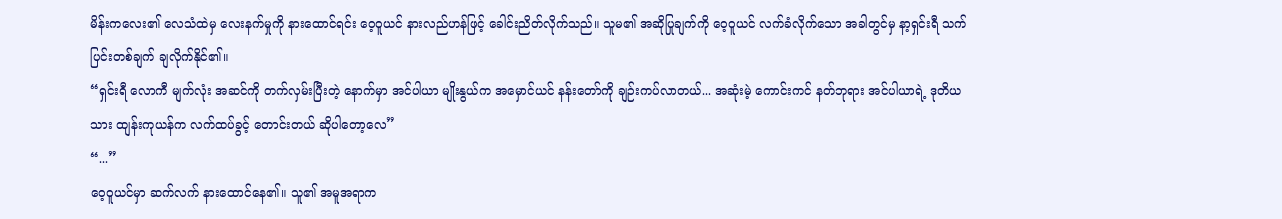မိန်းကလေး၏ လေသံထဲမှ လေးနက်မှုကို နားထောင်ရင်း ဝေ့ဝူယင် နားလည်ဟန်ဖြင့် ခေါင်းညိတ်လိုက်သည်။ သူမ၏ အဆိုပြုချက်ကို ဝေ့ဝူယင် လက်ခံလိုက်သော အခါတွင်မှ နာ့ရှင်းရီ သက်ပြင်းတစ်ချက် ချလိုက်နိုင်၏။
“ရှင်းရီ လောကီ မျက်လုံး အဆင်ကို တက်လှမ်းပြီးတဲ့ နောက်မှာ အင်ပါယာ မျိုးနွယ်က အမှောင်ယင် နန်းတော်ကို ချဉ်းကပ်လာတယ်... အဆုံးမဲ့ ကောင်းကင် နတ်ဘုရား အင်ပါယာရဲ့ ဒုတိယသား ထျန်းကုယန်က လက်ထပ်ခွင့် တောင်းတယ် ဆိုပါတော့လေ”
“...”
ဝေ့ဝူယင်မှာ ဆက်လက် နားထောင်နေ၏။ သူ၏ အမူအရာက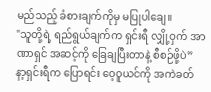မည်သည့် ခံစားချက်ကိုမှ မပြုပါချေ။
"သူတို့ရဲ့ ရည်ရွယ်ချက်က ရှင်းရီ လျှို့ဝှက် အာဏာရှင် အဆင့်ကို ခြေချပြီးတာနဲ့ စီစဉ်ဖို့ပဲ”
နာ့ရှင်းရီက ပြောရင်း ဝေ့ဝူယင်ကို အကဲခတ်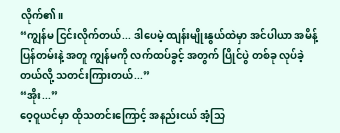လိုက်၏။
“ကျွန်မ ငြင်းလိုက်တယ်... ဒါပေမဲ့ ထျန်းမျိုးနွယ်ထဲမှာ အင်ပါယာ အမိန့်ပြန်တမ်းနဲ့ အတူ ကျွန်မကို လက်ထပ်ခွင့် အတွက် ပြိုင်ပွဲ တစ်ခု လုပ်ခဲ့တယ်လို့ သတင်းကြားတယ်...”
“အိုး...”
ဝေ့ဝူယင်မှာ ထိုသတင်းကြောင့် အနည်းငယ် အံ့သြ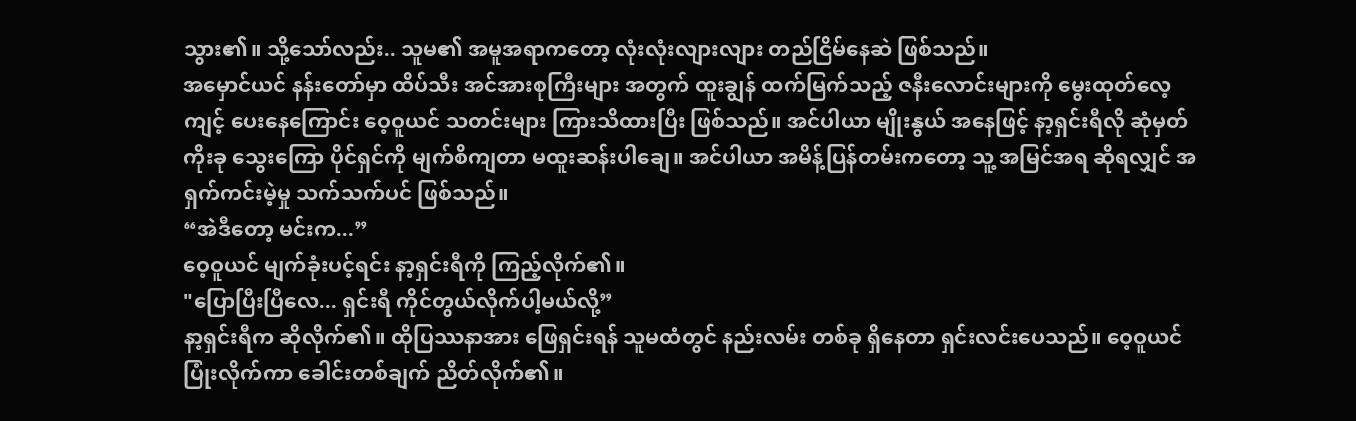သွား၏။ သို့သော်လည်း.. သူမ၏ အမူအရာကတော့ လုံးလုံးလျားလျား တည်ငြိမ်နေဆဲ ဖြစ်သည်။
အမှောင်ယင် နန်းတော်မှာ ထိပ်သီး အင်အားစုကြီးများ အတွက် ထူးချွန် ထက်မြက်သည့် ဇနီးလောင်းများကို မွေးထုတ်လေ့ကျင့် ပေးနေကြောင်း ဝေ့ဝူယင် သတင်းများ ကြားသိထားပြီး ဖြစ်သည်။ အင်ပါယာ မျိုးနွယ် အနေဖြင့် နာ့ရှင်းရီလို ဆုံမှတ် ကိုးခု သွေးကြော ပိုင်ရှင်ကို မျက်စိကျတာ မထူးဆန်းပါချေ။ အင်ပါယာ အမိန့်ပြန်တမ်းကတော့ သူ့ အမြင်အရ ဆိုရလျှင် အရှက်ကင်းမဲ့မှု သက်သက်ပင် ဖြစ်သည်။
“အဲဒီတော့ မင်းက...”
ဝေ့ဝူယင် မျက်ခုံးပင့်ရင်း နာ့ရှင်းရီကို ကြည့်လိုက်၏။
"ပြောပြီးပြီလေ... ရှင်းရီ ကိုင်တွယ်လိုက်ပါ့မယ်လို့”
နာ့ရှင်းရီက ဆိုလိုက်၏။ ထိုပြဿနာအား ဖြေရှင်းရန် သူမထံတွင် နည်းလမ်း တစ်ခု ရှိနေတာ ရှင်းလင်းပေသည်။ ဝေ့ဝူယင် ပြုံးလိုက်ကာ ခေါင်းတစ်ချက် ညိတ်လိုက်၏။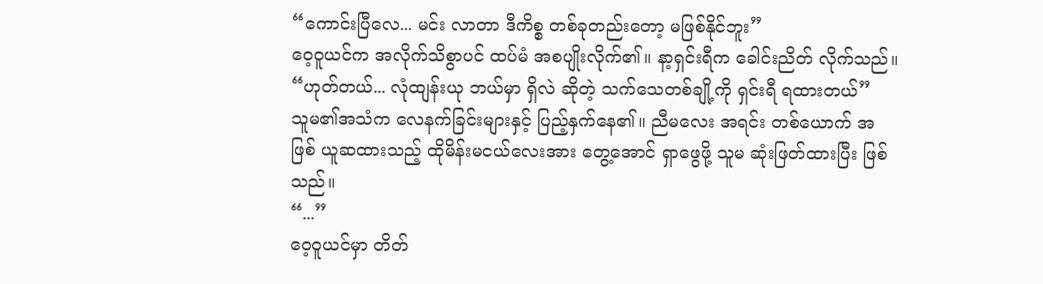“ကောင်းပြီလေ... မင်း လာတာ ဒီကိစ္စ တစ်ခုတည်းတော့ မဖြစ်နိုင်ဘူး”
ဝေ့ဝူယင်က အလိုက်သိစွာပင် ထပ်မံ အစပျိုးလိုက်၏။ နာ့ရှင်းရီက ခေါင်းညိတ် လိုက်သည်။
“ဟုတ်တယ်... လုံထျန်းယု ဘယ်မှာ ရှိလဲ ဆိုတဲ့ သက်သေတစ်ချို့ကို ရှင်းရီ ရထားတယ်”
သူမ၏အသံက လေနက်ခြင်းများနှင့် ပြည့်နှက်နေ၏။ ညီမလေး အရင်း တစ်ယောက် အဖြစ် ယူဆထားသည့် ထိုမိန်းမငယ်လေးအား တွေ့အောင် ရှာဖွေဖို့ သူမ ဆုံးဖြတ်ထားပြီး ဖြစ်သည်။
“...”
ဝေ့ဝူယင်မှာ တိတ်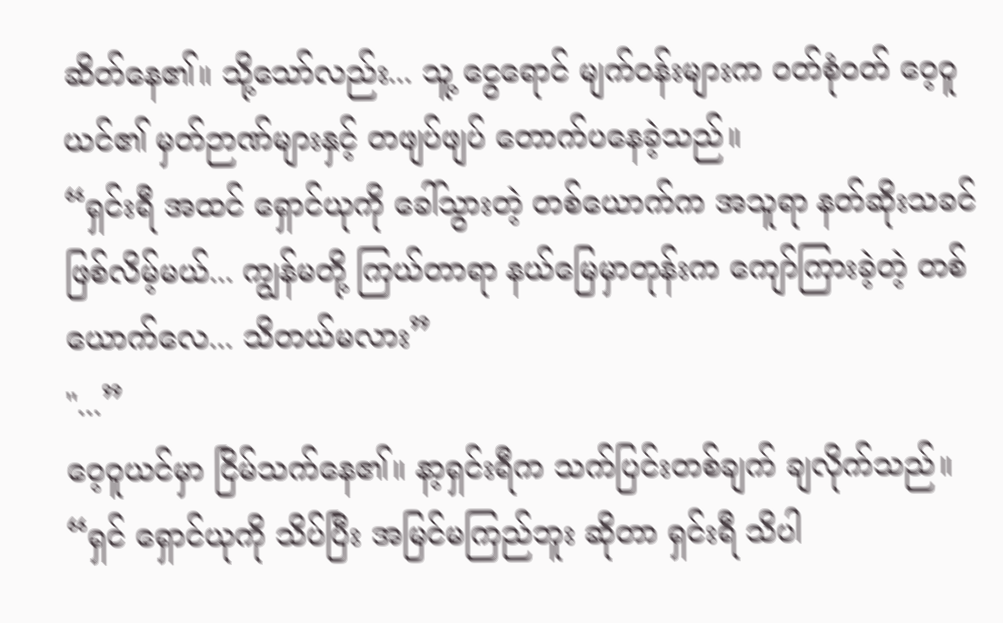ဆိတ်နေ၏။ သို့သော်လည်း... သူ့ ငွေရောင် မျက်ဝန်းများက ဝတ်စုံဝတ် ဝေ့ဝူယင်၏ မှတ်ဉာဏ်များနှင့် တဖျပ်ဖျပ် တောက်ပနေခဲ့သည်။
“ရှင်းရီ အထင် ရှောင်ယုကို ခေါ်သွားတဲ့ တစ်ယောက်က အသူရာ နတ်ဆိုးသခင် ဖြစ်လိမ့်မယ်... ကျွန်မတို့ ကြယ်တာရာ နယ်မြေမှာတုန်းက ကျော်ကြားခဲ့တဲ့ တစ်ယောက်လေ... သိတယ်မလား”
"...”
ဝေ့ဝူယင်မှာ ငြိမ်သက်နေ၏။ နာ့ရှင်းရီက သက်ပြင်းတစ်ချက် ချလိုက်သည်။
“ရှင် ရှောင်ယုကို သိပ်ပြီး အမြင်မကြည်ဘူး ဆိုတာ ရှင်းရီ သိပါ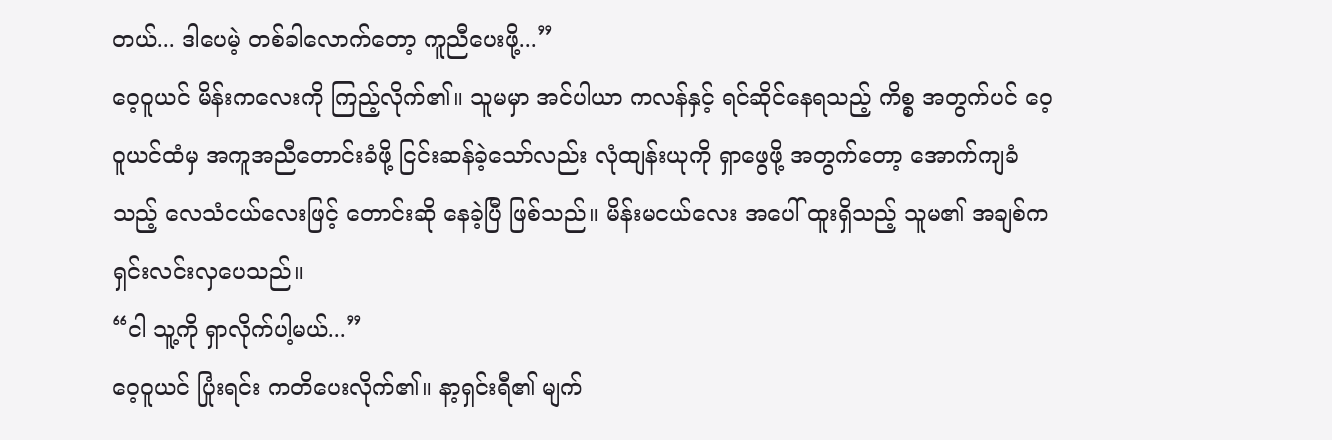တယ်... ဒါပေမဲ့ တစ်ခါလောက်တော့ ကူညီပေးဖို့...”
ဝေ့ဝူယင် မိန်းကလေးကို ကြည့်လိုက်၏။ သူမမှာ အင်ပါယာ ကလန်နှင့် ရင်ဆိုင်နေရသည့် ကိစ္စ အတွက်ပင် ဝေ့ဝူယင်ထံမှ အကူအညီတောင်းခံဖို့ ငြင်းဆန်ခဲ့သော်လည်း လုံထျန်းယုကို ရှာဖွေဖို့ အတွက်တော့ အောက်ကျခံသည့် လေသံငယ်လေးဖြင့် တောင်းဆို နေခဲ့ပြီ ဖြစ်သည်။ မိန်းမငယ်လေး အပေါ် ထူးရှိသည့် သူမ၏ အချစ်က ရှင်းလင်းလှပေသည်။
“ငါ သူ့ကို ရှာလိုက်ပါ့မယ်...”
ဝေ့ဝူယင် ပြုံးရင်း ကတိပေးလိုက်၏။ နာ့ရှင်းရီ၏ မျက်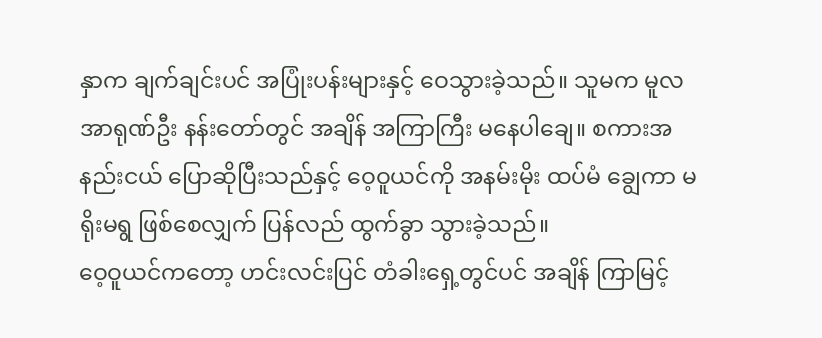နှာက ချက်ချင်းပင် အပြုံးပန်းများနှင့် ဝေသွားခဲ့သည်။ သူမက မူလ အာရုဏ်ဦး နန်းတော်တွင် အချိန် အကြာကြီး မနေပါချေ။ စကားအနည်းငယ် ပြောဆိုပြီးသည်နှင့် ဝေ့ဝူယင်ကို အနမ်းမိုး ထပ်မံ ချွေကာ မရိုးမရွ ဖြစ်စေလျှက် ပြန်လည် ထွက်ခွာ သွားခဲ့သည်။
ဝေ့ဝူယင်ကတော့ ဟင်းလင်းပြင် တံခါးရှေ့တွင်ပင် အချိန် ကြာမြင့်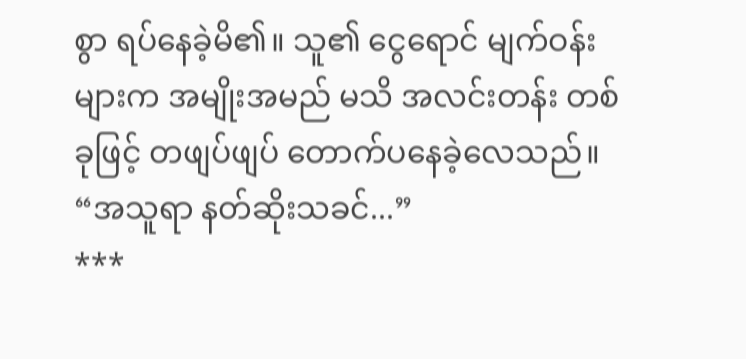စွာ ရပ်နေခဲ့မိ၏။ သူ၏ ငွေရောင် မျက်ဝန်းများက အမျိုးအမည် မသိ အလင်းတန်း တစ်ခုဖြင့် တဖျပ်ဖျပ် တောက်ပနေခဲ့လေသည်။
“အသူရာ နတ်ဆိုးသခင်...”
***